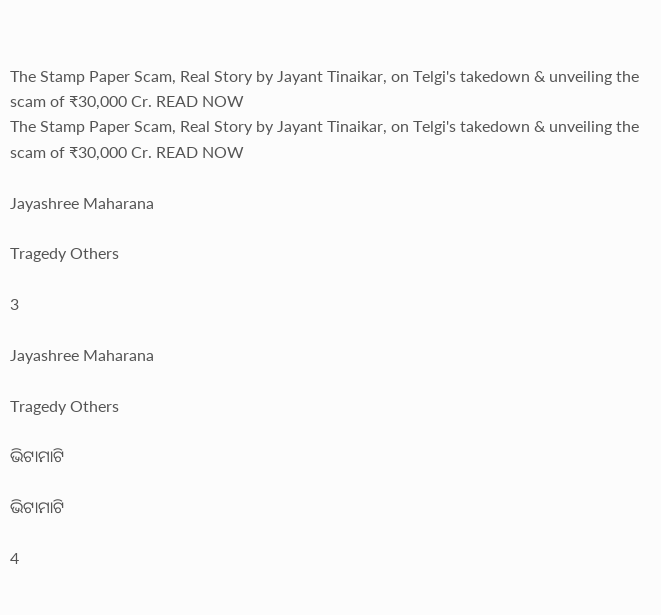The Stamp Paper Scam, Real Story by Jayant Tinaikar, on Telgi's takedown & unveiling the scam of ₹30,000 Cr. READ NOW
The Stamp Paper Scam, Real Story by Jayant Tinaikar, on Telgi's takedown & unveiling the scam of ₹30,000 Cr. READ NOW

Jayashree Maharana

Tragedy Others

3

Jayashree Maharana

Tragedy Others

ଭିଟାମାଟି

ଭିଟାମାଟି

4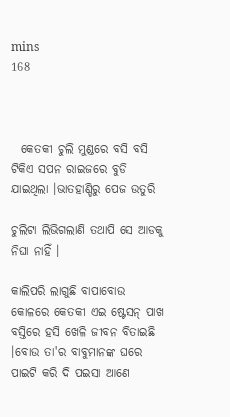mins
168



  କେତକୀ ଚୁଲି ମୁଣ୍ଡରେ ବସି ବସି ଟିକିଏ ସପନ ରାଇଜରେ ବୁଡି ଯାଇଥିଲା ।ଭାତହାଣ୍ଡିରୁ ପେଜ ଉତୁରି

ଚୁଲିଟା ଲିଭିଗଲାଣି ତଥାପି ସେ ଆଡକୁ ନିଘା ନାହିଁ ।

କାଲିପରି ଲାଗୁଛି ବାପାବୋଉ କୋଳରେ କେତକୀ ଏଇ ଷ୍ଟେସନ୍ ପାଖ ବସ୍ତିରେ ହସି ଖେଳି ଜୀବନ ବିତାଇଛି ।ବୋଉ ତା'ର ବାବୁମାନଙ୍କ ଘରେ ପାଇଟି କରି ଦି ପଇସା ଆଣେ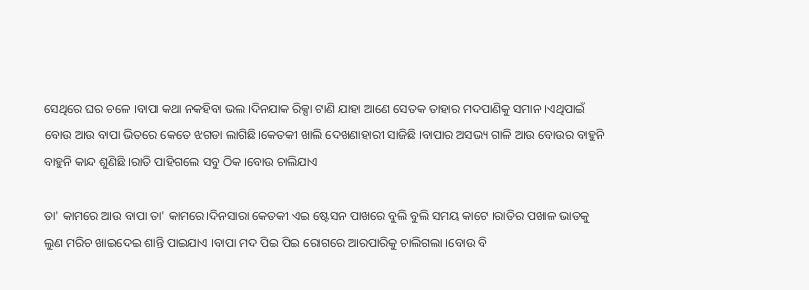ସେଥିରେ ଘର ଚଳେ ।ବାପା କଥା ନକହିବା ଭଲ ।ଦିନଯାକ ରିକ୍ସା ଟାଣି ଯାହା ଆଣେ ସେତକ ତାହାର ମଦପାଣିକୁ ସମାନ ।ଏଥିପାଇଁ ବୋଉ ଆଉ ବାପା ଭିତରେ କେତେ ଝଗଡା ଲାଗିଛି।କେତକୀ ଖାଲି ଦେଖଣାହାରୀ ସାଜିଛି ।ବାପାର ଅସଭ୍ୟ ଗାଳି ଆଉ ବୋଉର ବାହୁନି ବାହୁନି କାନ୍ଦ ଶୁଣିଛି ।ରାତି ପାହିଗଲେ ସବୁ ଠିକ ।ବୋଉ ଚାଲିଯାଏ

ତା' କାମରେ ଆଉ ବାପା ତା' କାମରେ।ଦିନସାରା କେତକୀ ଏଇ ଷ୍ଟେସନ ପାଖରେ ବୁଲି ବୁଲି ସମୟ କାଟେ ।ରାତିର ପଖାଳ ଭାତକୁ ଲୁଣ ମରିଚ ଖାଇଦେଇ ଶାନ୍ତି ପାଇଯାଏ ।ବାପା ମଦ ପିଇ ପିଇ ରୋଗରେ ଆରପାରିକୁ ଚାଲିଗଲା ।ବୋଉ ବି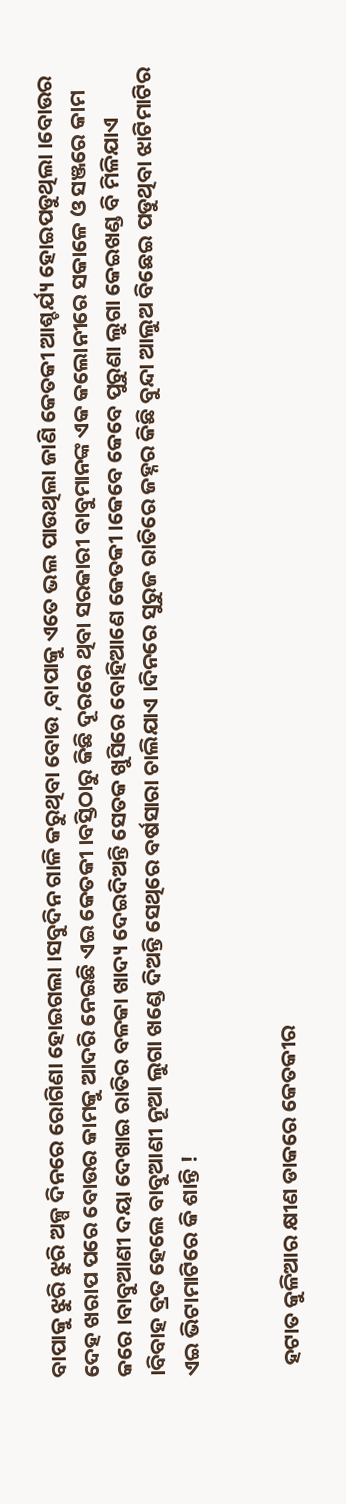ବାପାକୁ ଝୁରି ଝୁରି ଅଳ୍ପ ଦିନରେ ରୋଗିଣା ହୋଇଗଲା ।ସବୁଦିନ ଗାଳି କରୁଥିବା ବୋଉ ,ବାପାକୁ ଏତେ ଭଲ ପାଉଥିଲା ଜାଣି କେତକୀ ଆଶ୍ଚର୍ଯ୍ୟ ହୋଇପଡୁଥିଲା ।ବୋଉର ଦେହ ଖରାପ ପରେ ବୋଉର କାମକୁ ଆଦରି ନେଇଛି ଏଇ କେତକୀ ।ବସ୍ତିଠାରୁ କିଛି ଦୂରରେ ଥିବା ସରକାରୀ ବାବୁମାନଙ୍କ ଏକ କଲୋନୀରେ ସକାଳେ ଓ ସଞ୍ଜରେ କାମ କରେ ।ବାବୁଆଣୀ ଦୟା ଦେଖାଇ ରାତିର ବଳକା ଖାଦ୍ୟ ଦେଇଦିଅନ୍ତି ସେତକ ଖୁସିରେ ବୋହିଆଣେ କେତକୀ ।କେବେ କେବେ ପୁରୁଣା ଲୁଗା କେଇଖଣ୍ଡ ବି ମିଳିଯାଏ ।ବିବାହ ବ୍ରତ ହେଲେ ବାବୁଆଣୀ ନୂଆ ଲୁଗା ଖଣ୍ଡେ ଦିଅନ୍ତି ସେଥିରେ ବର୍ଷସାରା ଚାଲିଯାଏ ।ଦିନରେ ସୁରୁଜ ରାତିରେ ଜହ୍ନର କିଛି ବୁନ୍ଦା ଆଲୁଅ ବିଛେଇ ପଡୁଥିବା ଝାଟିମାଟିର ଏଇ ଭିଟାମାଟିରେ କି ଶାନ୍ତି !


  ହଟାତ କୁଳିଆର କ୍ଷୀଣ ଡାକରେ କେତକୀର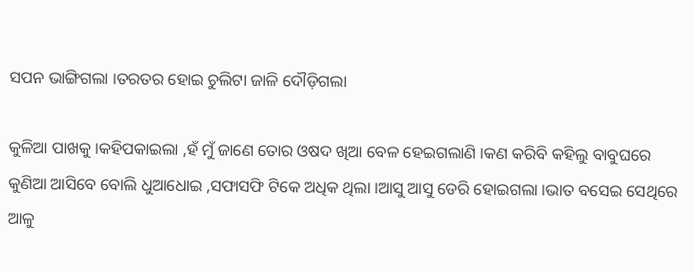ସପନ ଭାଙ୍ଗିଗଲା ।ତରତର ହୋଇ ଚୁଲିଟା ଜାଳି ଦୌଡ଼ିଗଲା

କୁଳିଆ ପାଖକୁ ।କହିପକାଇଲା ,ହଁ ମୁଁ ଜାଣେ ତୋର ଓଷଦ ଖିଆ ବେଳ ହେଇଗଲାଣି ।କଣ କରିବି କହିଲୁ ବାବୁଘରେ କୁଣିଆ ଆସିବେ ବୋଲି ଧୁଆଧୋଇ ,ସଫାସଫି ଟିକେ ଅଧିକ ଥିଲା ।ଆସୁ ଆସୁ ଡେରି ହୋଇଗଲା ।ଭାତ ବସେଇ ସେଥିରେ ଆଳୁ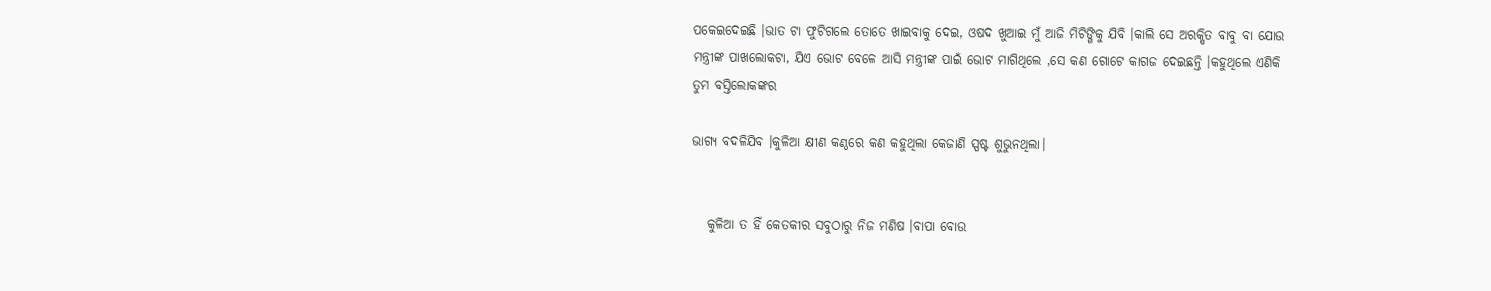ପକେଇଦେଇଛି ।ଭାତ ଟା ଫୁଟିଗଲେ ତୋତେ ଖାଇବାକୁ ଦେଇ, ଓଷଦ ଖୁଆଇ ମୁଁ ଆଜି ମିଟିଙ୍ଗିକୁ ଯିବି ।କାଲି ସେ ଅରକ୍ଷିତ ବାବୁ ବା ଯୋଉ ମନ୍ତ୍ରୀଙ୍କ ପାଖଲୋକଟା, ଯିଏ ଭୋଟ ବେଳେ ଆସି ମନ୍ତ୍ରୀଙ୍କ ପାଇଁ ଭୋଟ ମାଗିଥିଲେ ,ସେ କଣ ଗୋଟେ କାଗଜ ଦେଇଛନ୍ତି ।କହୁଥିଲେ ଏଣିକି ତୁମ ବସ୍ତିଲୋକଙ୍କର

ଭାଗ୍ୟ ବଦଳିଯିବ ।କୁଳିଆ କ୍ଷୀଣ କଣ୍ଠରେ କଣ କହୁଥିଲା କେଜାଣି ସ୍ପଷ୍ଟ ଶୁଭୁନଥିଲା।


   କୁଳିଆ ତ ହିଁ କେତକୀର ସବୁଠାରୁ ନିଜ ମଣିଷ ।ବାପା ବୋଉ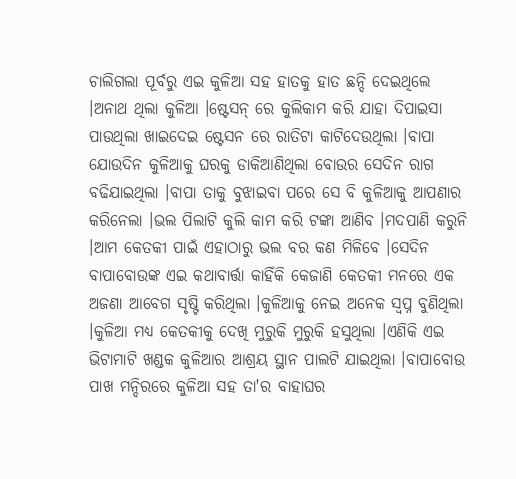ଚାଲିଗଲା ପୂର୍ବରୁ ଏଇ କୁଳିଆ ସହ ହାତକୁ ହାତ ଛନ୍ଦି ଦେଇଥିଲେ ।ଅନାଥ ଥିଲା କୁଳିଆ ।ଷ୍ଟେସନ୍ ରେ କୁଲିକାମ କରି ଯାହା ଦିପାଇସା ପାଉଥିଲା ଖାଇଦେଇ ଷ୍ଟେସନ ରେ ରାତିଟା କାଟିଦେଉଥିଲା ।ବାପା ଯୋଉଦିନ କୁଳିଆକୁ ଘରକୁ ଡାକିଆଣିଥିଲା ବୋଉର ସେଦିନ ରାଗ ବଢିଯାଇଥିଲା ।ବାପା ତାକୁ ବୁଝାଇବା ପରେ ସେ ବି କୁଳିଆକୁ ଆପଣାର କରିନେଲା ।ଭଲ ପିଲାଟି କୁଲି କାମ କରି ଟଙ୍କା ଆଣିବ ।ମଦପାଣି କରୁନି ।ଆମ କେତକୀ ପାଇଁ ଏହାଠାରୁ ଭଲ ବର କଣ ମିଳିବେ ।ସେଦିନ ବାପାବୋଉଙ୍କ ଏଇ କଥାବାର୍ତ୍ତା କାହିଁକି କେଜାଣି କେତକୀ ମନରେ ଏକ ଅଜଣା ଆବେଗ ସୃଷ୍ଟି କରିଥିଲା ।କୁଳିଆକୁ ନେଇ ଅନେକ ସ୍ୱପ୍ନ ବୁଣିଥିଲା ।କୁଳିଆ ମଧ୍ୟ କେତକୀକୁ ଦେଖି ମୁରୁକି ମୁରୁକି ହସୁଥିଲା ।ଏଣିକି ଏଇ ଭିଟାମାଟି ଖଣ୍ଡକ କୁଳିଆର ଆଶ୍ରୟ ସ୍ଥାନ ପାଲଟି ଯାଇଥିଲା ।ବାପାବୋଉ ପାଖ ମନ୍ଦିରରେ କୁଳିଆ ସହ ତା'ର ବାହାଘର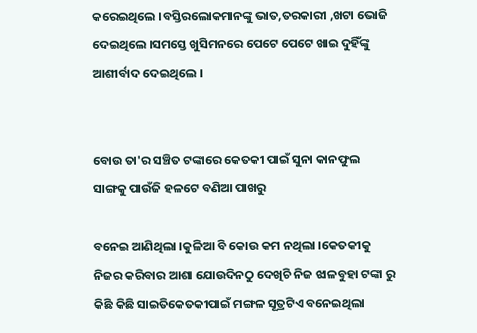କରେଇଥିଲେ ।ବସ୍ତିରଲୋକମାନଙ୍କୁ ଭାତ,ତରକାରୀ ,ଖଟା ଭୋଜି ଦେଇଥିଲେ ।ସମସ୍ତେ ଖୁସିମନରେ ପେଟେ ପେଟେ ଖାଇ ଦୁହିଁଙ୍କୁ ଆଶୀର୍ବାଦ ଦେଇଥିଲେ ।


ବୋଉ ତା'ର ସଞ୍ଚିତ ଟଙ୍କାରେ କେତକୀ ପାଇଁ ସୁନା କାନଫୁଲ ସାଙ୍ଗକୁ ପାଉଁଜି ହଳଟେ ବଣିଆ ପାଖରୁ

ବନେଇ ଆଣିଥିଲା ।କୁଳିଆ ବି କୋଉ କମ ନଥିଲା ।କେତକୀକୁ ନିଜର କରିବାର ଆଶା ଯୋଉଦିନଠୁ ଦେଖିଚି ନିଜ ଝାଳବୁହା ଟଙ୍କା ରୁ କିଛି କିଛି ସାଇତିକେତକୀପାଇଁ ମଙ୍ଗଳ ସୂତ୍ରଟିଏ ବନେଇଥିଲା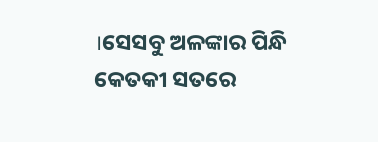।ସେସବୁ ଅଳଙ୍କାର ପିନ୍ଧି କେତକୀ ସତରେ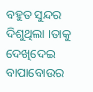ବହୁତ ସୁନ୍ଦର ଦିଶୁଥିଲା ।ତାକୁ ଦେଖିଦେଇ ବାପାବୋଉର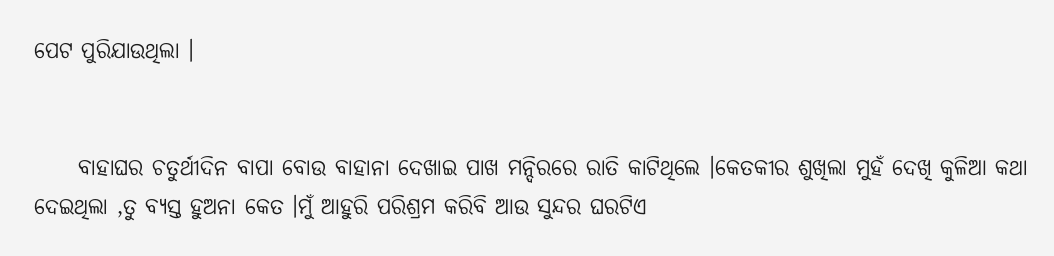ପେଟ ପୁରିଯାଉଥିଲା ।


     ବାହାଘର ଚତୁର୍ଥୀଦିନ ବାପା ବୋଉ ବାହାନା ଦେଖାଇ ପାଖ ମନ୍ଦିରରେ ରାତି କାଟିଥିଲେ ।କେତକୀର ଶୁଖିଲା ମୁହଁ ଦେଖି କୁଳିଆ କଥା ଦେଇଥିଲା ,ତୁ ବ୍ୟସ୍ତ ହୁଅନା କେତ ।ମୁଁ ଆହୁରି ପରିଶ୍ରମ କରିବି ଆଉ ସୁନ୍ଦର ଘରଟିଏ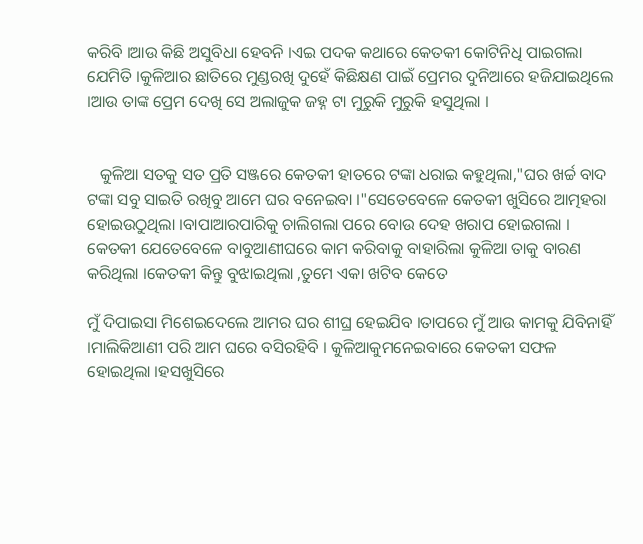କରିବି ।ଆଉ କିଛି ଅସୁବିଧା ହେବନି ।ଏଇ ପଦକ କଥାରେ କେତକୀ କୋଟିନିଧି ପାଇଗଲା ଯେମିତି ।କୁଳିଆର ଛାତିରେ ମୁଣ୍ଡରଖି ଦୁହେଁ କିଛିକ୍ଷଣ ପାଇଁ ପ୍ରେମର ଦୁନିଆରେ ହଜିଯାଇଥିଲେ ।ଆଉ ତାଙ୍କ ପ୍ରେମ ଦେଖି ସେ ଅଲାଜୁକ ଜହ୍ନ ଟା ମୁରୁକି ମୁରୁକି ହସୁଥିଲା ।


   କୁଳିଆ ସତକୁ ସତ ପ୍ରତି ସଞ୍ଜରେ କେତକୀ ହାତରେ ଟଙ୍କା ଧରାଇ କହୁଥିଲା,"ଘର ଖର୍ଚ୍ଚ ବାଦ ଟଙ୍କା ସବୁ ସାଇତି ରଖିବୁ ଆମେ ଘର ବନେଇବା ।"ସେତେବେଳେ କେତକୀ ଖୁସିରେ ଆତ୍ମହରା ହୋଇଉଠୁଥିଲା ।ବାପାଆରପାରିକୁ ଚାଲିଗଲା ପରେ ବୋଉ ଦେହ ଖରାପ ହୋଇଗଲା । କେତକୀ ଯେତେବେଳେ ବାବୁଆଣୀଘରେ କାମ କରିବାକୁ ବାହାରିଲା କୁଳିଆ ତାକୁ ବାରଣ କରିଥିଲା ।କେତକୀ କିନ୍ତୁ ବୁଝାଇଥିଲା ,ତୁମେ ଏକା ଖଟିବ କେତେ

ମୁଁ ଦିପାଇସା ମିଶେଇଦେଲେ ଆମର ଘର ଶୀଘ୍ର ହେଇଯିବ ।ତାପରେ ମୁଁ ଆଉ କାମକୁ ଯିବିନାହିଁ ।ମାଲିକିଆଣୀ ପରି ଆମ ଘରେ ବସିରହିବି । କୁଳିଆକୁମନେଇବାରେ କେତକୀ ସଫଳ ହୋଇଥିଲା ।ହସଖୁସିରେ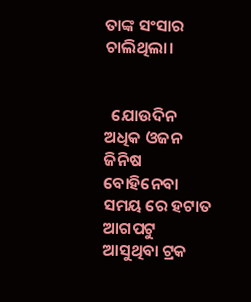ତାଙ୍କ ସଂସାର ଚାଲିଥିଲା।


  ଯୋଉଦିନ ଅଧିକ ଓଜନ ଜିନିଷ ବୋହିନେବା ସମୟ ରେ ହଟାତ  ଆଗପଟୁ ଆସୁଥିବା ଟ୍ରକ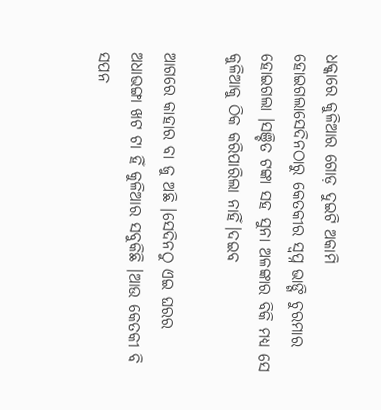ଧକ୍କାରେ କୁଳିଆର ଗୋଡ଼ ଦୁଇଟି ଅକାମି ହୋଇଗଲାସେଦିନଠାରୁ କେତକୀର ସ୍ୱପ୍ନ ଭାଙ୍ଗି ଚୁରମାର ହୋଇଗଲା ।ସଞ୍ଚିତ ଟଙ୍କା ସହ ସୁନା ଅଳଙ୍କାର ବିକି ମଧ୍ୟ ସେ କୁଳିଆକୁ ଠିକ କରିପାରିଲା ନାହିଁ।ଦଇବ

ଆଗରେ କାହାର ବା ଜୁ ଅଛି ।ସେଦିନଠୁ ଏଇ ଘରର ଅଧାଭଙ୍ଗା ଖଟ ଟା ହିଁ କୁଳିଆର ସବୁକିଛି ।ଆଉ କେତକୀ ବି ସପନ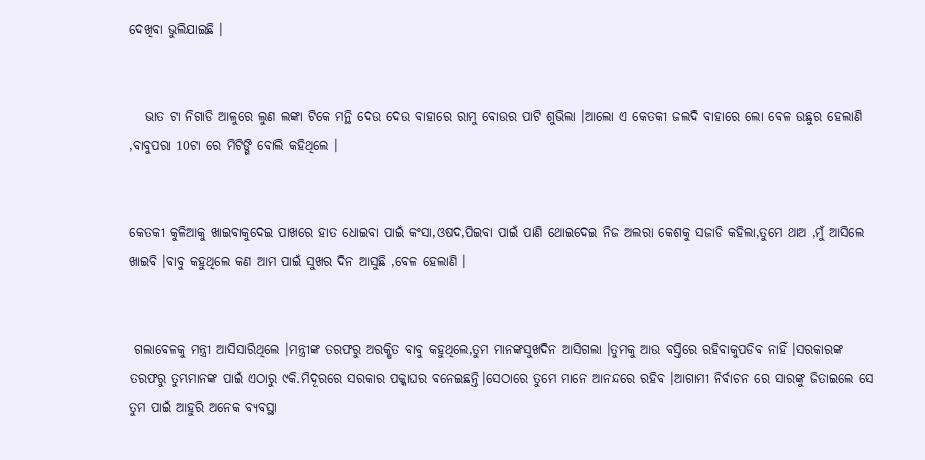ଦେଖିବା ଭୁଲିଯାଇଛି ।


   ଭାତ ଟା ନିଗାଡି ଆଳୁରେ ଲୁଣ ଲଙ୍କା ଟିକେ ମନ୍ଥି ଦେଉ ଦେଉ ବାହାରେ ରାମୁ ବୋଉର ପାଟି ଶୁଭିଲା ।ଆଲୋ ଏ କେତକୀ ଜଲଦି ବାହାରେ ଲୋ ବେଳ ଉଛୁର ହେଲାଣି ,ବାବୁପରା 10ଟା ରେ ମିଟିଙ୍ଗି ବୋଲି କହିଥିଲେ ।


କେତକୀ କୁଳିଆକୁ ଖାଇବାକୁଦେଇ ପାଖରେ ହାତ ଧୋଇବା ପାଇଁ କଂସା,ଓଷଦ,ପିଇବା ପାଇଁ ପାଣି ଥୋଇଦେଇ ନିଜ ଅଲରା କେଶକୁ ସଜାଡି କହିଲା,ତୁମେ ଥାଅ ,ମୁଁ ଆସିଲେ ଖାଇବି ।ବାବୁ କହୁଥିଲେ କଣ ଆମ ପାଇଁ ସୁଖର ଦିନ ଆସୁଛି ,ବେଳ ହେଲାଣି ।


 ଗଲାବେଳକୁ ମନ୍ତ୍ରୀ ଆସିସାରିଥିଲେ ।ମନ୍ତ୍ରୀଙ୍କ ତରଫରୁ ଅରକ୍ଷିତ ବାବୁ କହୁଥିଲେ,ତୁମ ମାନଙ୍କସୁଖଦିନ ଆସିଗଲା ।ତୁମକୁ ଆଉ ବସ୍ତିରେ ରହିବାକୁପଡିବ ନାହିଁ ।ସରକାରଙ୍କ ତରଫରୁ ତୁମ୍ଭମାନଙ୍କ ପାଇଁ ଏଠାରୁ ୯କି.ମିଦୂରରେ ସରକାର ପକ୍କାଘର ବନେଇଛନ୍ତି।ସେଠାରେ ତୁମେ ମାନେ ଆନନ୍ଦରେ ରହିବ ।ଆଗାମୀ ନିର୍ବାଚନ ରେ ସାରଙ୍କୁ ଜିତାଇଲେ ସେ ତୁମ ପାଇଁ ଆହୁରି ଅନେକ ବ୍ୟବସ୍ଥା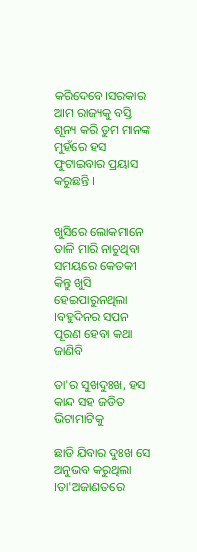କରିଦେବେ।ସରକାର ଆମ ରାଜ୍ୟକୁ ବସ୍ତି ଶୂନ୍ୟ କରି ତୁମ ମାନଙ୍କ ମୁହଁରେ ହସ ଫୁଟାଇବାର ପ୍ରୟାସ କରୁଛନ୍ତି ।


ଖୁସିରେ ଲୋକମାନେ ତାଳି ମାରି ନାଚୁଥିବା ସମୟରେ କେତକୀ କିନ୍ତୁ ଖୁସି ହେଇପାରୁନଥିଲା ।ବହୁଦିନର ସପନ ପୂରଣ ହେବା କଥା ଜାଣିବି

ତା'ର ସୁଖଦୁଃଖ, ହସ କାନ୍ଦ ସହ ଜଡିତ ଭିଟାମାଟିକୁ

ଛାଡି ଯିବାର ଦୁଃଖ ସେ ଅନୁଭବ କରୁଥିଲା ।ତା'ଅଜାଣତରେ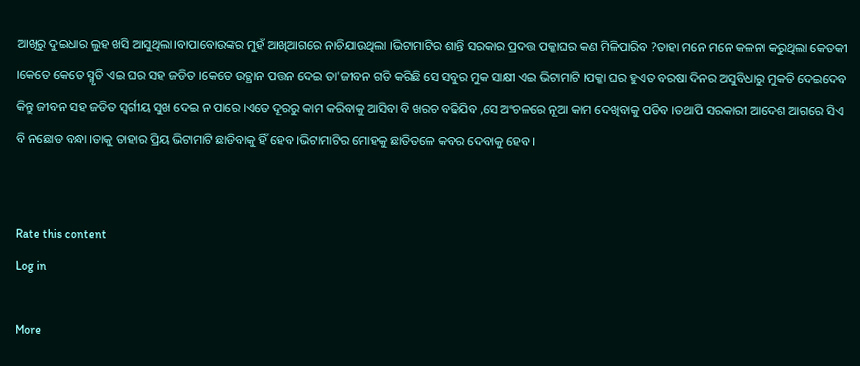ଆଖିରୁ ଦୁଇଧାର ଲୁହ ଖସି ଆସୁଥିଲା।ବାପାବୋଉଙ୍କର ମୁହଁ ଆଖିଆଗରେ ନାଚିଯାଉଥିଲା ।ଭିଟାମାଟିର ଶାନ୍ତି ସରକାର ପ୍ରଦତ୍ତ ପକ୍କାଘର କଣ ମିଳିପାରିବ ?ତାହା ମନେ ମନେ କଳନା କରୁଥିଲା କେତକୀ ।କେତେ କେତେ ସ୍ମୃତି ଏଇ ଘର ସହ ଜଡିତ ।କେତେ ଉତ୍ଥାନ ପତ୍ତନ ଦେଇ ତା'ଜୀବନ ଗତି କରିଛି ସେ ସବୁର ମୁକ ସାକ୍ଷୀ ଏଇ ଭିଟାମାଟି ।ପକ୍କା ଘର ହୁଏତ ବରଷା ଦିନର ଅସୁବିଧାରୁ ମୁକତି ଦେଇଦେବ କିନ୍ତୁ ଜୀବନ ସହ ଜଡିତ ସ୍ବର୍ଗୀୟ ସୁଖ ଦେଇ ନ ପାରେ ।ଏତେ ଦୂରରୁ କାମ କରିବାକୁ ଆସିବା ବି ଖରଚ ବଢିଯିବ ,ସେ ଅଂଚଳରେ ନୂଆ କାମ ଦେଖିବାକୁ ପଡିବ ।ତଥାପି ସରକାରୀ ଆଦେଶ ଆଗରେ ସିଏ ବି ନଛୋଡ ବନ୍ଧା ।ତାକୁ ତାହାର ପ୍ରିୟ ଭିଟାମାଟି ଛାଡିବାକୁ ହିଁ ହେବ ।ଭିଟାମାଟିର ମୋହକୁ ଛାତିତଳେ କବର ଦେବାକୁ ହେବ ।


Rate this content
Log in

More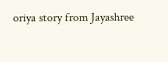oriya story from Jayashree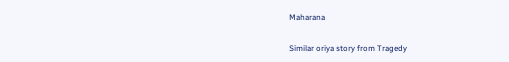Maharana

Similar oriya story from Tragedy